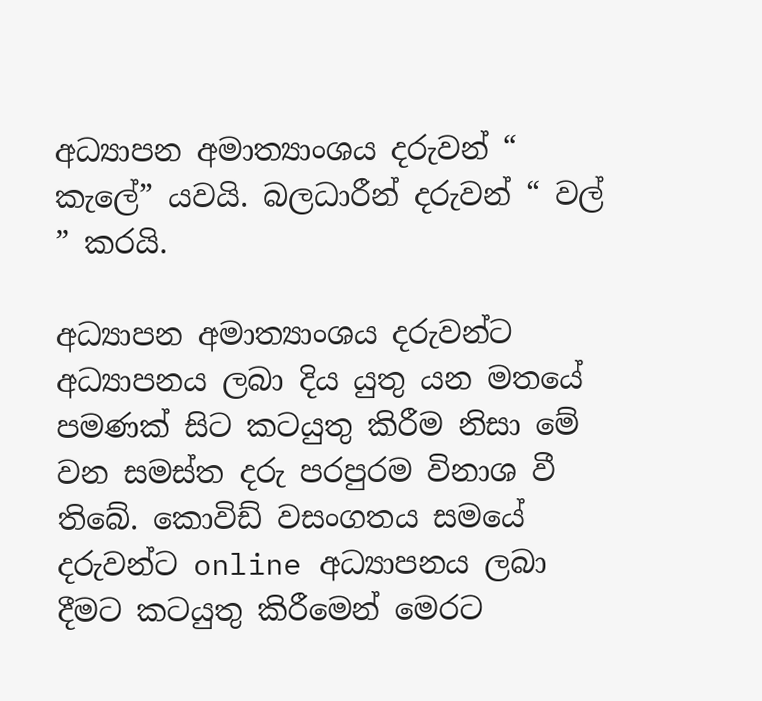අධ්‍යාපන අමාත්‍යාංශය දරුවන් “ කැලේ” යවයි. බලධාරීන් දරුවන් “ වල් ” කරයි.

අධ්‍යාපන අමාත්‍යාංශය දරුවන්ට අධ්‍යාපනය ලබා දිය යුතු යන මතයේ පමණක් සිට කටයුතු කිරීම නිසා මේ වන සමස්ත දරු පරපුරම විනාශ වී තිබේ. කොවිඩ් වසංගතය සමයේ දරුවන්ට online අධ්‍යාපනය ලබා දීමට කටයුතු කිරීමෙන් මෙරට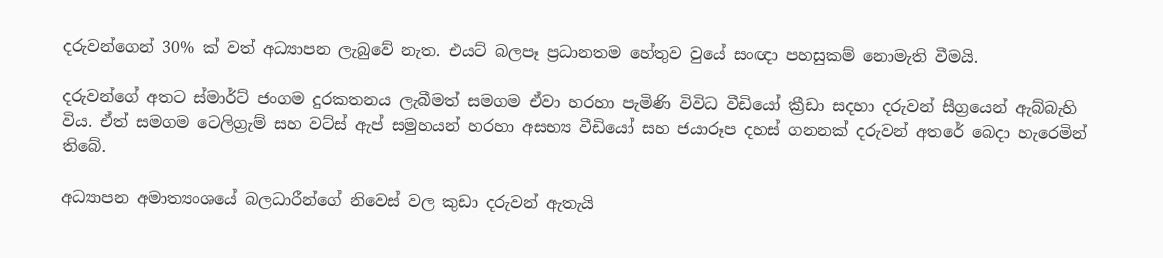දරුවන්ගෙන් 30% ක් වත් අධ්‍යාපන ලැබුවේ නැත. එයට් බලපෑ ප්‍රධානතම හේතුව වුයේ සංඥා පහසුකම් නොමැති වීමයි.

දරුවන්ගේ අතට ස්මාර්ට් ජංගම දුරකතනය ලැබීමත් සමගම ඒවා හරහා පැමිණි විවිධ වීඩියෝ ක්‍රීඩා සදහා දරුවන් සීග්‍රයෙන් ඇබ්බැහි විය. ඒත් සමගම ටෙලිග්‍රැම් සහ වට්ස් ඇප් සමුහයන් හරහා අසභ්‍ය වීඩියෝ සහ ජයාරූප දහස් ගනනක් දරුවන් අතරේ බෙදා හැරෙමින් තිබේ.

අධ්‍යාපන අමාත්‍යංශයේ බලධාරීන්ගේ නිවෙස් වල කුඩා දරුවන් ඇතැයි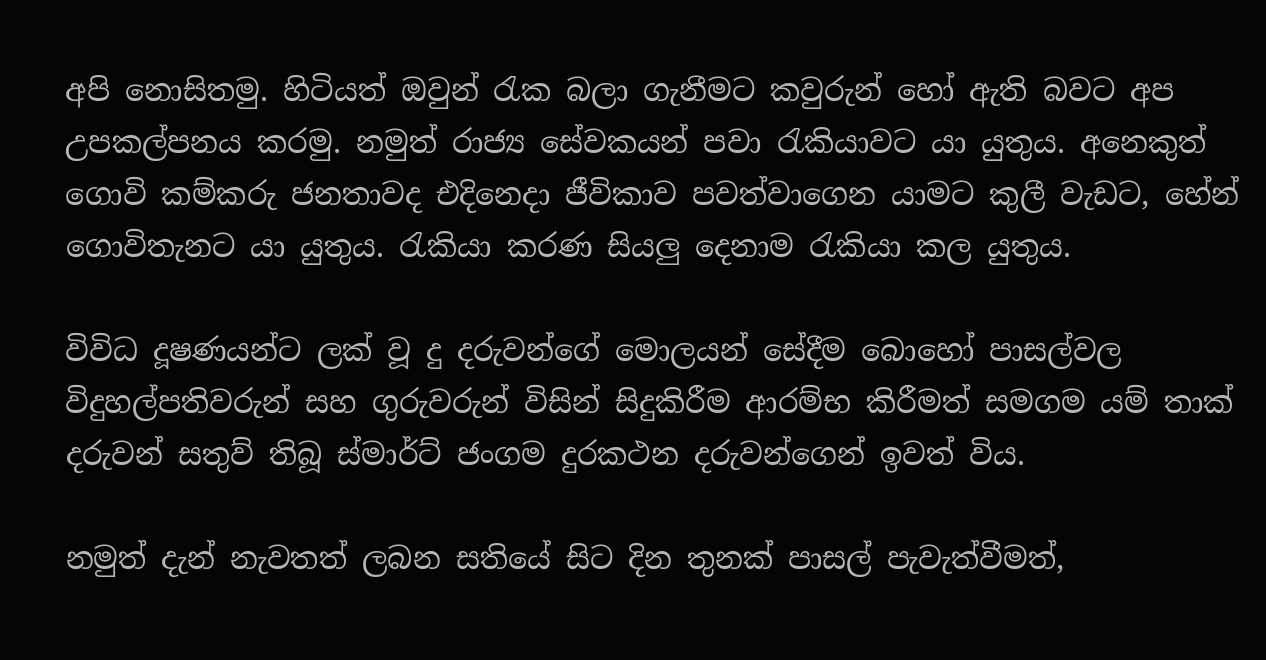අපි නොසිතමු. හිටියත් ඔවුන් රැක බලා ගැනීමට කවුරුන් හෝ ඇති බවට අප උපකල්පනය කරමු. නමුත් රාජ්‍ය සේවකයන් පවා රැකියාවට යා යුතුය. අනෙකුත් ගොවි කම්කරු ජනතාවද එදිනෙදා ජීවිකාව පවත්වාගෙන යාමට කුලී වැඩට, හේන් ගොවිතැනට යා යුතුය. රැකියා කරණ සියලු දෙනාම රැකියා කල යුතුය.

විවිධ දූෂණයන්ට ලක් වූ දු දරුවන්ගේ මොලයන් සේදීම බොහෝ පාසල්වල විදුහල්පතිවරුන් සහ ගුරුවරුන් විසින් සිදුකිරීම ආරම්භ කිරීමත් සමගම යම් තාක් දරුවන් සතුව් තිබූ ස්මාර්ට් ජංගම දුරකථන දරුවන්ගෙන් ඉවත් විය.

නමුත් දැන් නැවතත් ලබන සතියේ සිට දින තුනක් පාසල් පැවැත්වීමත්,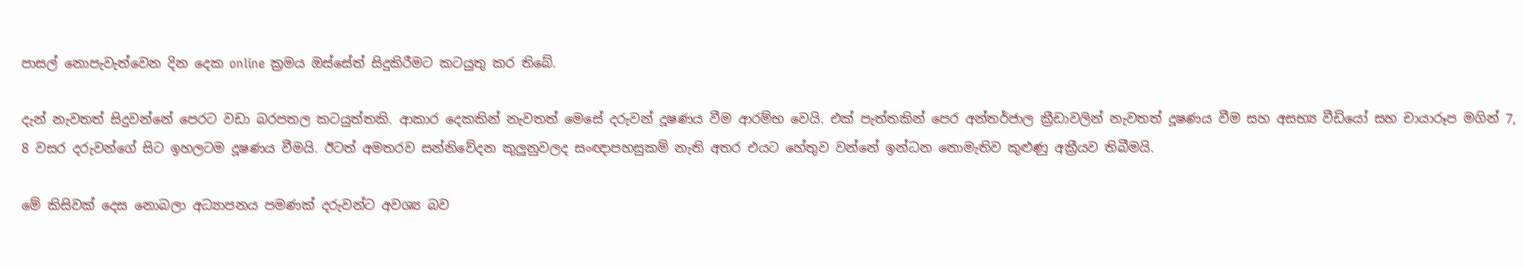පාසල් නොපැවැත්වෙන දින දෙක online ක්‍රමය ඔස්සේත් සිදුකිරීමට කටයුතු කර තිබේ.

දැන් නැවතත් සිදුවන්නේ පෙරට වඩා බරපතල කටයුත්තකි. ආකාර දෙකකින් නැවතත් මෙසේ දරුවන් දූෂණය වීම ආරම්භ වෙයි. එක් පැත්තකින් පෙර අන්තර්ජාල ක්‍රීඩාවලින් නැවතත් දූෂණය වීම සහ අසභ්‍ය වීඩියෝ සහ චායාරූප මගින් 7, 8 වසර දරුවන්ගේ සිට ඉහලටම දූෂණය වීමයි. ඊටත් අමතරව සන්නිවේදන කුලුනුවලද සංඥාපහසුකම් නැති අතර එයට හේතුව වන්නේ ඉන්ධන නොමැතිව කුළුණු අක්‍රීයව තිබීමයි.

මේ කිසිවක් දෙස නොබලා අධ්‍යාපනය පමණක් දරුවන්ට අවශ්‍ය බව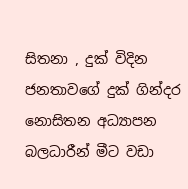සිතනා , දුක් විදින ජනතාවගේ දුක් ගින්දර නොසිතන අධ්‍යාපන බලධාරීන් මීට වඩා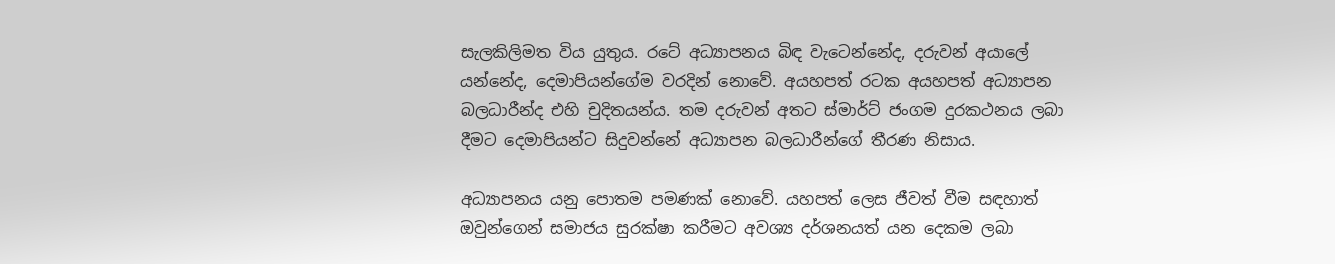සැලකිලිමත විය යුතුය. රටේ අධ්‍යාපනය බිඳ වැටෙන්නේද, දරුවන් අයාලේ යන්නේද, දෙමාපියන්ගේම වරදින් නොවේ. අයහපත් රටක අයහපත් අධ්‍යාපන බලධාරීන්ද එහි චුදිතයන්ය. තම දරුවන් අතට ස්මාර්ට් ජංගම දුරකථනය ලබා දීමට දෙමාපියන්ට සිදුවන්නේ අධ්‍යාපන බලධාරීන්ගේ තීරණ නිසාය.

අධ්‍යාපනය යනු පොතම පමණක් නොවේ. යහපත් ලෙස ජීවත් වීම සඳහාත් ඔවුන්ගෙන් සමාජය සුරක්ෂා කරීමට අවශ්‍ය දර්ශනයත් යන දෙකම ලබා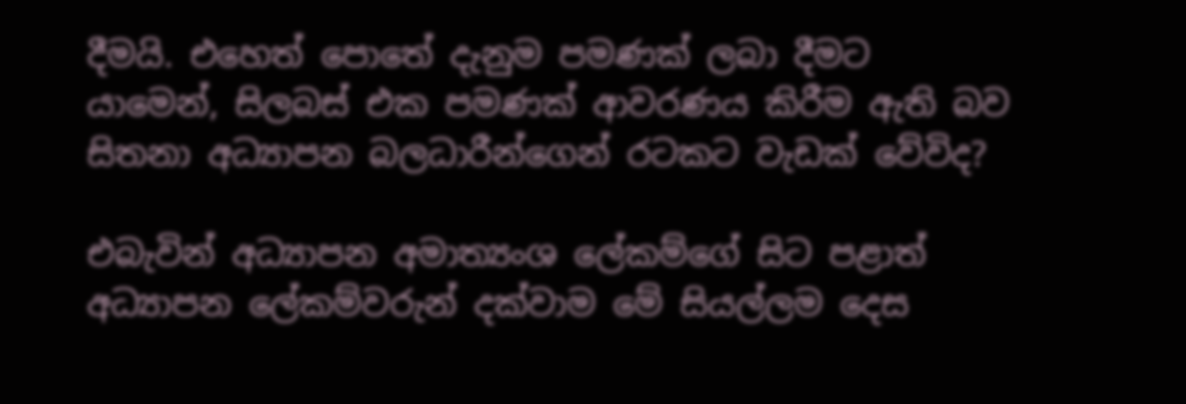දීමයි. එහෙත් පොතේ දැනුම පමණක් ලබා දීමට යාමෙන්, සිලබස් එක පමණක් ආවරණය කිරීම ඇති බව සිතනා අධ්‍යාපන බලධාරීන්ගෙන් රටකට වැඩක් වේවිද?

එබැවින් අධ්‍යාපන අමාත්‍යංශ ලේකම්ගේ සිට පළාත් අධ්‍යාපන ලේකම්වරුන් දක්වාම මේ සියල්ලම දෙස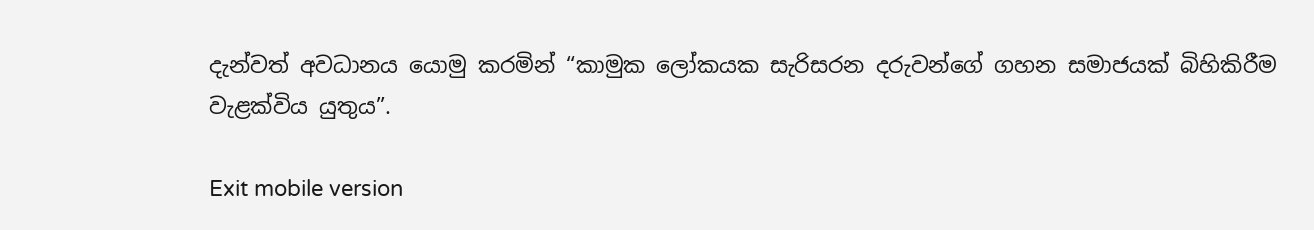දැන්වත් අවධානය යොමු කරමින් “කාමුක ලෝකයක සැරිසරන දරුවන්ගේ ගහන සමාජයක් බිහිකිරීම වැළක්විය යුතුය”.

Exit mobile version